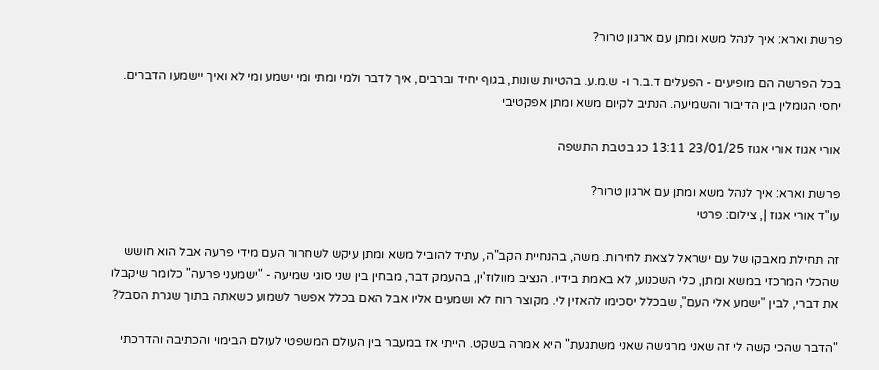פרשת וארא: איך לנהל משא ומתן עם ארגון טרור?

בכל הפרשה הם מופיעים - הפעלים ד.ב.ר ו- ש.מ.ע. בהטיות שונות, בגוף יחיד וברבים, איך לדבר ולמי ומתי ומי ישמע ומי לא ואיך יישמעו הדברים. יחסי הגומלין בין הדיבור והשמיעה. הנתיב לקיום משא ומתן אפקטיבי

אורי אגוז אורי אגוז 23/01/25 13:11 כג בטבת התשפה

פרשת וארא: איך לנהל משא ומתן עם ארגון טרור?
עו"ד אורי אגוז |, צילום: פרטי

זה תחילת מאבקו של עם ישראל לצאת לחירות. משה, בהנחיית הקב"ה, עתיד להוביל משא ומתן עיקש לשחרור העם מידי פרעה אבל הוא חושש שהכלי המרכזי במשא ומתן, כלי השכנוע, לא באמת בידיו. הנציב מוולוז'ין, בהעמק דבר, מבחין בין שני סוגי שמיעה - "ישמעני פרעה" כלומר שיקבלו את דברי, לבין "ישמע אלי העם", שבכלל יסכימו להאזין לי. מקוצר רוח לא ושמעים אליו אבל האם בכלל אפשר לשמוע כשאתה בתוך שגרת הסבל?

"הדבר שהכי קשה לי זה שאני מרגישה שאני משתגעת" היא אמרה בשקט. הייתי אז במעבר בין העולם המשפטי לעולם הבימוי והכתיבה והדרכתי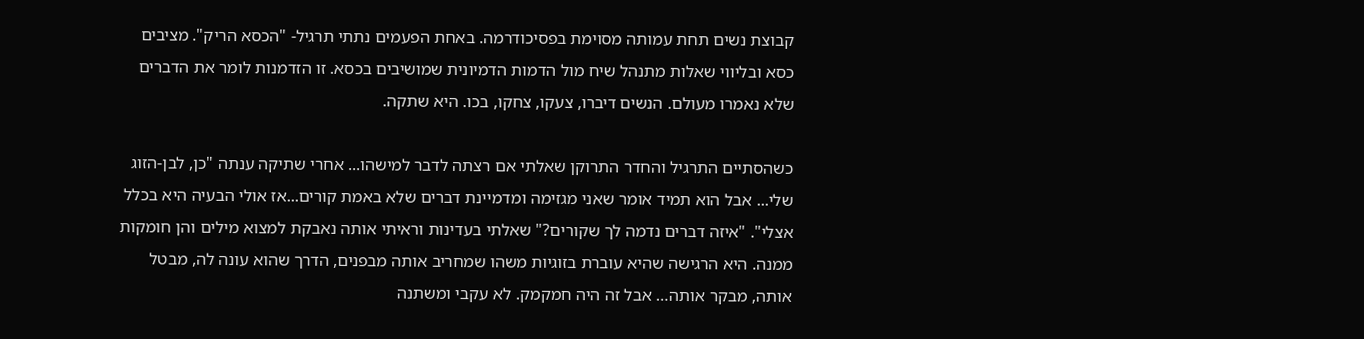קבוצת נשים תחת עמותה מסוימת בפסיכודרמה. באחת הפעמים נתתי תרגיל- "הכסא הריק". מציבים כסא ובליווי שאלות מתנהל שיח מול הדמות הדמיונית שמושיבים בכסא. זו הזדמנות לומר את הדברים שלא נאמרו מעולם. הנשים דיברו, צעקו, צחקו, בכו. היא שתקה.

כשהסתיים התרגיל והחדר התרוקן שאלתי אם רצתה לדבר למישהו... אחרי שתיקה ענתה "כן, לבן-הזוג שלי... אבל הוא תמיד אומר שאני מגזימה ומדמיינת דברים שלא באמת קורים...אז אולי הבעיה היא בכלל אצלי". "איזה דברים נדמה לך שקורים?" שאלתי בעדינות וראיתי אותה נאבקת למצוא מילים והן חומקות ממנה. היא הרגישה שהיא עוברת בזוגיות משהו שמחריב אותה מבפנים, הדרך שהוא עונה לה, מבטל אותה, מבקר אותה… אבל זה היה חמקמק. לא עקבי ומשתנה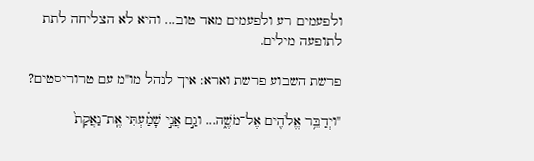ולפעמים רע ולפעמים מאד טוב... והיא לא הצליחה לתת לתופעה מילים.

פרשת השבוע פרשת וארא: איך לנהל מו"מ עם טרוריסטים?

"ויְדַבֵּ֥ר אֱלֹהִ֖ים אֶל־מֹשֶׁ֑ה... וגַ֣ם אֲנִ֣י שָׁמַ֗עְתִּי אֶֽת־נַאֲקַת֙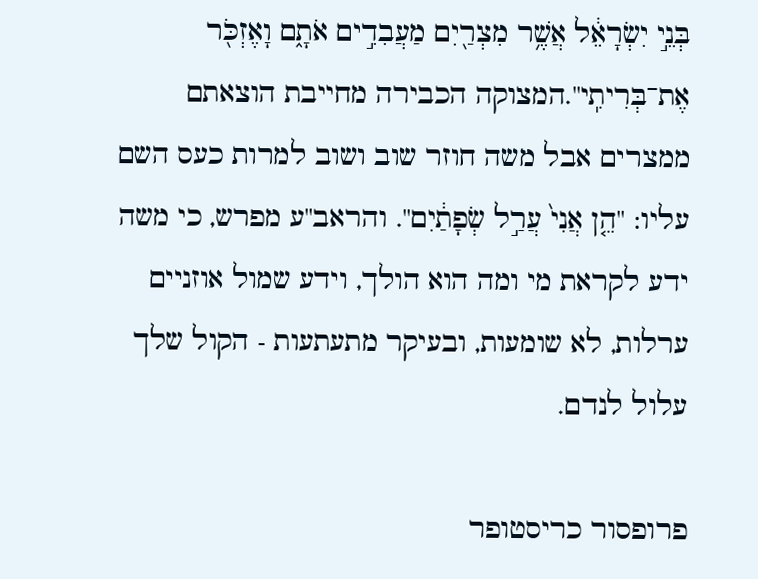בְּנֵ֣י יִשְׂרָאֵ֔ל אֲשֶׁ֥ר מִצְרַ֖יִם מַעֲבִדִ֣ים אֹתָ֑ם וָאֶזְכֹּ֖ר אֶת־בְּרִיתִֽי".המצוקה הכבירה מחייבת הוצאתם ממצרים אבל משה חוזר שוב ושוב למרות כעס השם עליו: "הֵ֤ן אֲנִי֙ עֲרַ֣ל שְׂפָתַ֔יִם". והראב"ע מפרש, כי משה ידע לקראת מי ומה הוא הולך, וידע שמול אוזניים ערלות, לא שומעות, ובעיקר מתעתעות - הקול שלך עלול לנדם.

פרופסור כריסטופר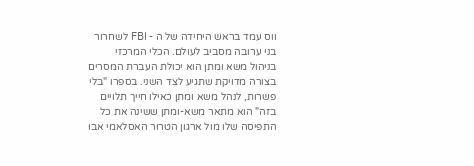ווס עמד בראש היחידה של ה - FBI לשחרור בני ערובה מסביב לעולם. הכלי המרכזי בניהול משא ומתן הוא יכולת העברת המסרים בצורה מדויקת שתגיע לצד השני. בספרו "בלי פשרות, לנהל משא ומתן כאילו חייך תלויים בזה" הוא מתאר משא-ומתן ששינה את כל התפיסה שלו מול ארגון הטרור האסלאמי אבו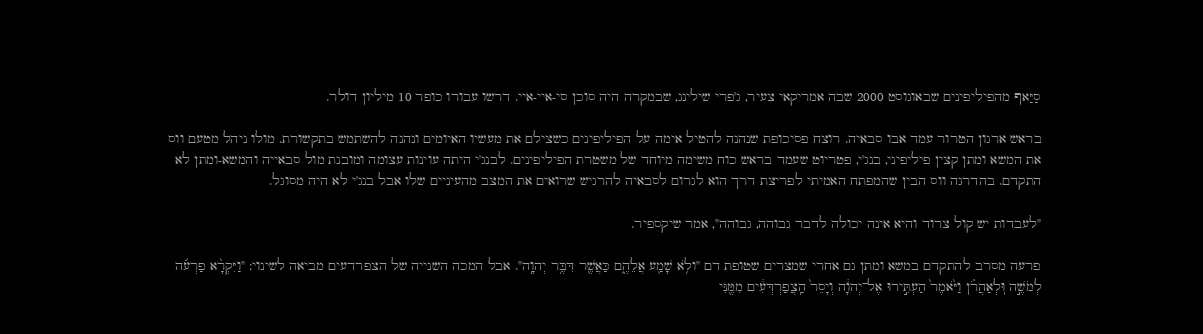סַיַּאף מהפיליפינים שבאוגוסט 2000 שבה אמריקאי צעיר, ג'פרי שילינג, שבמקרה היה סוכן סי‑איי‑איי. דרשו עבורו כופר 10 מיליון דולר.

בראש ארגון הטרור עמד אבו סבאיה. רוצח פסיכופת שנהנה להטיל אימה על הפיליפינים כשצילם את מעשיו האיומים ונהנה להשתמש בתקשורת. מולו ניהל מטעם ווס את המשא ומתן קצין פיליפיני, בנג'י, פטריוט שעמד בראש כוח משימה מיוחד של משטרת הפיליפינים. לבנג'י היתה עוינות עצומה ומובנת מול סבאייה והמשא-ומתן לא התקדם. בהדרגה ווס הבין שהמפתח האמיתי לפריצת דרך הוא לגרום לסבאיה להרגיש שרואים את המצב מהעיניים שלו אבל בנג'י לא היה מסוגל.

"לעבדות יש קול צרוד והיא אינה יכולה לדבר גבוהה, גבוהה", אמר שיקספיר.

פרעה מסרב להתקדם במשא ומתן גם אחרי שמצרים שטופת דם "ולֹ֥א שָׁמַ֖ע אֲלֵהֶ֑ם כַּאֲשֶׁ֖ר דִּבֶּ֥ר יְהוָֽה". אבל המכה השנייה של הצפרדעים מביאה לשינוי: "וַיִּקְרָ֨א פַרְעֹ֜ה לְמֹשֶׁ֣ה וּֽלְאַהֲרֹ֗ן וַיֹּ֙אמֶר֙ הַעְתִּ֣ירוּ אֶל־יְהוָ֔ה וְיָסֵר֙ הַֽצֲפַרְדְּעִ֔ים מִמֶּ֖נִּי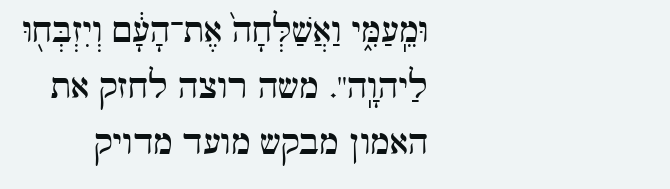וּמֵֽעַמִּ֑י וַאֲשַׁלְּחָה֙ אֶת־הָעָ֔ם וְיִזְבְּח֖וּ לַיהוָֽה". משה רוצה לחזק את האמון מבקש מועד מדויק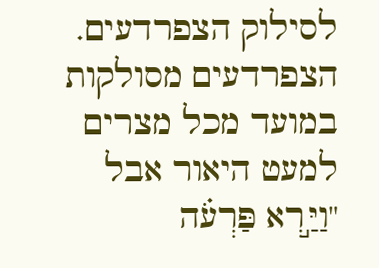לסילוק הצפרדעים. הצפרדעים מסולקות במועד מכל מצרים למעט היאור אבל "וַיַּ֣רְא פַּרְעֹ֗ה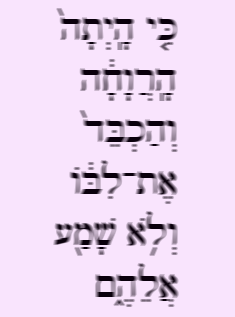כִּ֤י הָֽיְתָה֙ הָֽרֲוָחָ֔ה וְהַכְבֵּד֙ אֶת־לִבּ֔וֹ וְלֹ֥א שָׁמַ֖ע אֲלֵהֶ֑ם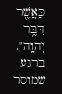כַּאֲשֶׁ֖ר דִּבֶּ֥ר יְהוָֽה". ברגע שמוסר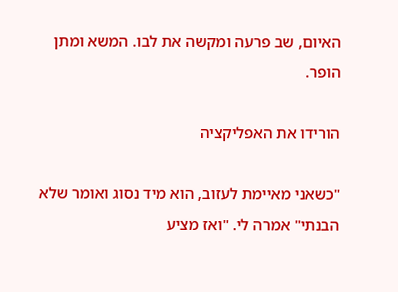האיום, שב פרעה ומקשה את לבו. המשא ומתן הופר.

הורידו את האפליקציה

"כשאני מאיימת לעזוב, הוא מיד נסוג ואומר שלא הבנתי" אמרה לי. "ואז מציע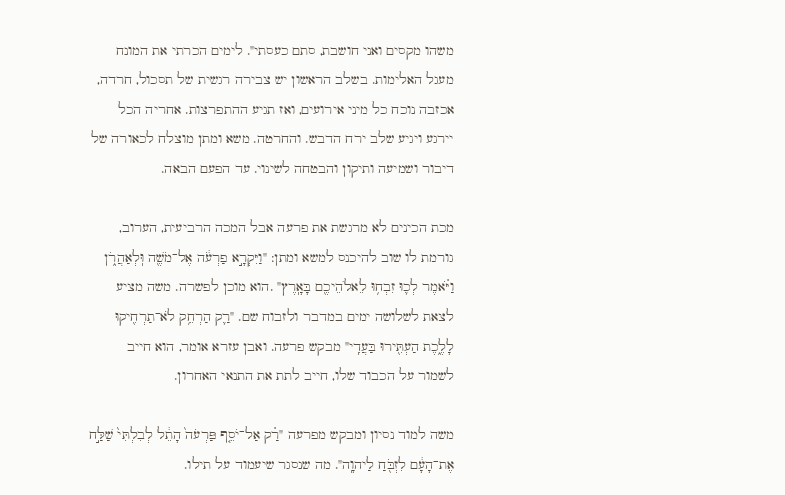משהו מקסים ואני חושבת, סתם כעסתי". לימים הכרתי את המונח מעגל האלימות. בשלב הראשון יש צבירה רגשית של תסכול, חרדה, אכזבה נוכח כל מיני אירועים, ואז תגיע ההתפרצות. אחריה הכל יירגע ויגיע שלב ירח הדבש. והחרטה. משא ומתן מוצלח לכאורה של דיבור ושמיעה ותיקון והבטחה לשינוי. עד הפעם הבאה.

מכת הכינים לא מרגשת את פרעה אבל המכה הרביעית, הערוב, גורמת לו שוב להיכנס למשא ומתן: "וַיִּקְרָ֣א פַרְעֹ֔ה אֶל־מֹשֶׁ֖ה וּֽלְאַהֲרֹ֑ן וַיֹּ֗אמֶר לְכ֛וּ זִבְח֥וּ לֵאלֹהֵיכֶ֖ם בָּאָֽרֶץ" .הוא מוכן לפשרה. משה מציע לצאת לשלושה ימים במדבר ולזבוח שם. "רַ֛ק הַרְחֵ֥ק לֹא־תַרְחִ֖יקוּ לָלֶ֑כֶת הַעְתִּ֖ירוּ בַּעֲדִֽי" מבקש פרעה. ואבן עזרא אומר, הוא חייב לשמור על הכבוד שלו, חייב לתת את התנאי האחרון.

משה למוד נסיון ומבקש מפרעה "רַ֗ק אַל־יֹסֵ֤ף פַּרְעֹה֙ הָתֵ֔ל לְבִלְתִּי֙ שַׁלַּ֣ח אֶת־הָעָ֔ם לִזְבֹּ֖חַ לַיהוָֽה". מה שנסגר שיעמוד על תילו.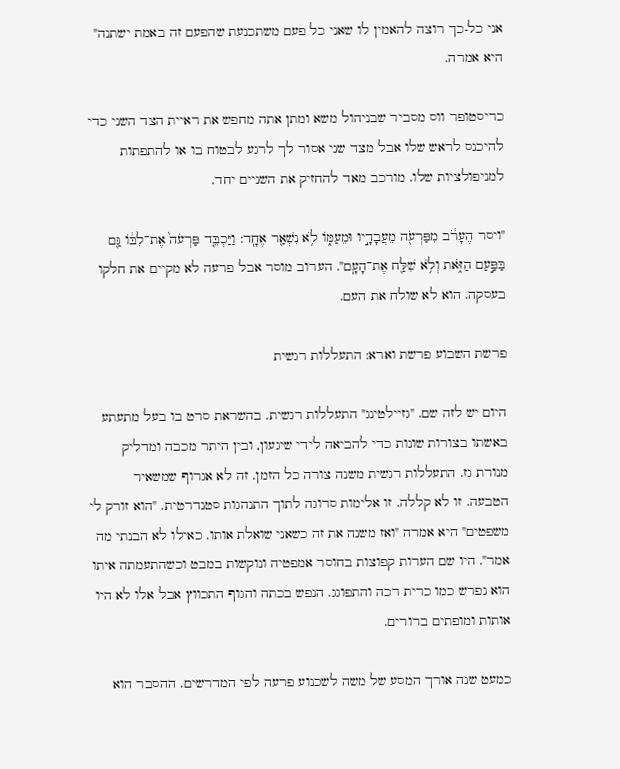אני כל-כך רוצה להאמין לו שאני כל פעם משתכנעת שהפעם זה באמת ישתנה" היא אמרה.

כריסטופר ווס מסביר שבניהול משא ומתן אתה מחפש את ראיית הצד השני כדי להיכנס לראש שלו אבל מצד שני אסור לך לרגע לבטוח בו או להתפתות למניפולציות שלו. מורכב מאד להחזיק את השניים יחד.

"ויסר הֶעָרֹ֔ב מִפַּרְעֹ֖ה מֵעֲבָדָ֣יו וּמֵעַמּ֑וֹ לֹ֥א נִשְׁאַ֖ר אֶחָֽד: וַיַּכְבֵּ֤ד פַּרְעֹה֙ אֶת־לִבּ֔וֹ גַּ֖ם בַּפַּ֣עַם הַזֹּ֑את וְלֹ֥א שִׁלַּ֖ח אֶת־הָעָֽם". הערוב מוסר אבל פרעה לא מקיים את חלקו בעסקה. הוא לא שולח את העם.

פרשת השבוע פרשת וארא: התעללות רגשית

היום יש לזה שם. "גזיילטינג" התעללות רגשית. בהשראת סרט בו בעל מתעתע באשתו בצורות שונות כדי להביאה לידי שיגעון, ובין היתר מכבה ומדליק מנורת גז. התעללות רגשית משנה צורה כל הזמן. זה לא אגרוף שמשאיר הטבעה. זו לא קללה. זו אלימות סרוגה לתוך התנהגות סטנדרטית. "הוא זורק לי משפטים" היא אמרה "ואז משנה את זה כשאני שואלת אותו. כאילו לא הבנתי מה אמר". היו שם הערות קפוצות בחוסר אמפטיה ונוקשות במבט וכשהתעמתה איתו הוא נפרש כמו כרית רכה והתפוגג. הנפש בכתה והגוף התכווץ אבל אלו לא היו אותות ומופתים ברורים.

כמעט שנה אורך המסע של משה לשכנוע פרעה לפי המדרשים. ההסבר הוא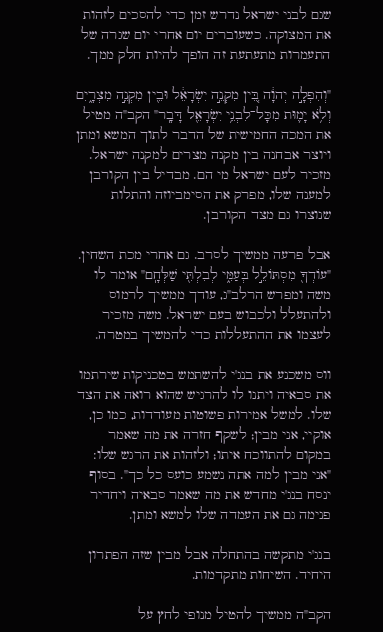שגם לבני ישראל נדרש זמן כדי להסכים לזהות את המצוקה. כשעוברים יום אחרי יום שגרה של התעמרות מתעתעת זה הופך להיות חלק ממך.

"וְהִפְלָ֣ה יְהוָ֔ה בֵּ֚ין מִקְנֵ֣ה יִשְׂרָאֵ֔ל וּבֵ֖ין מִקְנֵ֣ה מִצְרָ֑יִם וְלֹ֥א יָמ֛וּת מִכָּל־לִבְנֵ֥י יִשְׂרָאֵ֖ל דָּבָֽר" הקב"ה מטיל את המכה החמישית של הדבר לתוך המשא ומתן ויוצר אבחנה בין מקנה מצרים למקנה ישראל. מזכיר לעם ישראל מי הם. מבדיל בין הקורבן למענה שלו, מפרק את הסימביוזה והתלות שנוצרו גם מצד הקורבן.

אבל פרעה ממשיך לסרב. גם אחרי מכת השחין. "עוֹדְךָ֖ מִסְתּוֹלֵ֣ל בְּעַמִּ֑י לְבִלְתִּ֖י שַׁלְּחָֽם" אומר לו משה ומפרש הרלב"ג, עודך ממשיך לרמוס ולהתעלל ולכבוש בעם ישראל. משה מזכיר לעצמו את ההתעללות כדי להמשיך במטרה.

ווס משכנע את בנג'י להשתמש בטכניקות שירתמו את סבאיה ויתנו לו להרגיש שהוא רואה את הצד שלו. למשל אמירות פשוטות מעודדות, כמו כן, אוקיי, אני מבין; לשקף חזרה את מה שאמר במקום להתווכח איתו; ולזהות את הרגש שלו: "אני מבין למה אתה נשמע כועס כל כך". בסוף ינסח בנג'י מחדש את מה שאמר סבאיה ויחדיר פנימה גם את העמדה שלו למשא ומתן.

בנג'י מתקשה בהתחלה אבל מבין שזה הפתרון היחיד. השיחות מתקדמות.

הקב"ה ממשיך להטיל מנופי לחץ על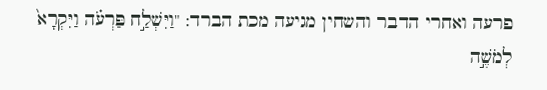פרעה ואחרי הדבר והשחין מגיעה מכת הברד: "וַיִּשְׁלַ֣ח פַּרְעֹ֗ה וַיִּקְרָא֙ לְמֹשֶׁ֣ה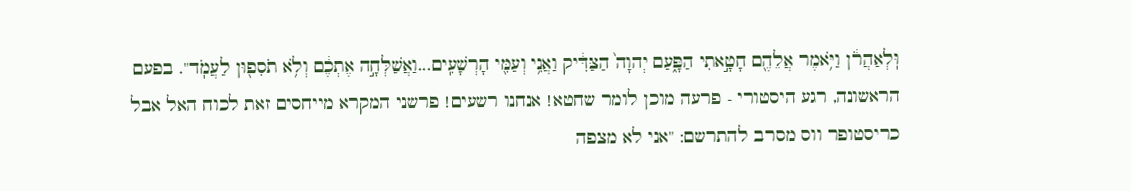וּֽלְאַהֲרֹ֔ן וַיֹּ֥אמֶר אֲלֵהֶ֖ם חָטָ֣אתִי הַפָּ֑עַם יְהוָה֙ הַצַּדִּ֔יק וַאֲנִ֥י וְעַמִּ֖י הָרְשָׁעִֽים...וַאֲשַׁלְּחָ֣ה אֶתְכֶ֔ם וְלֹ֥א תֹסִפ֖וּן לַעֲמֹֽד". בפעם הראשונה, רגע היסטורי - פרעה מוכן לומר שחטא! אנחנו רשעים! פרשני המקרא מייחסים זאת לכוח האל אבל כריסטופר ווס מסרב להתרשם: "אני לא מצפה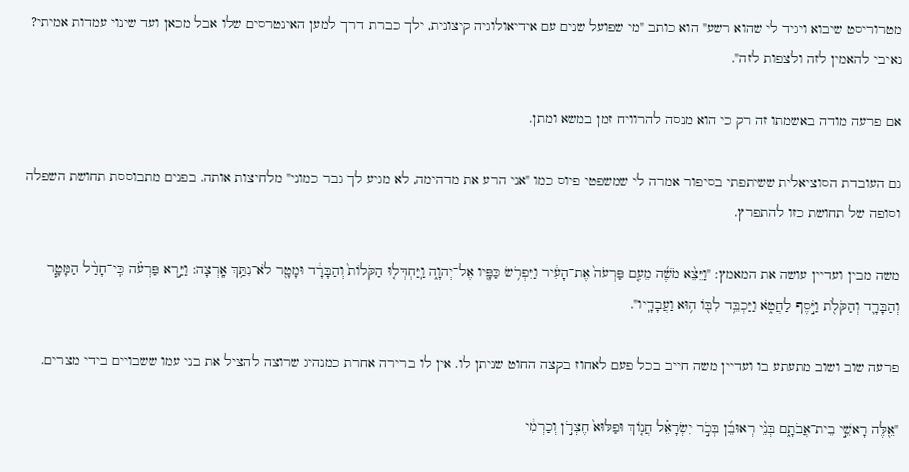מטרוריסט שיבוא ויגיד לי שהוא רשע" הוא כותב "מי שפועל שנים עם אידיאולוגיה קיצונית, ילך כברת דרך למען האינטרסים שלו אבל מכאן ועד שינוי עמדות אמיתי? נאיבי להאמין לזה ולצפות לזה".

אם פרעה מודה באשמתו זה רק כי הוא מנסה להרוויח זמן במשא ומתן.

גם העובדת הסוציאלית ששיתפתי בסיפור אמרה לי שמשפטי פיוס כמו "אני הרע את מדהימה, לא מגיע לך גבר כמוני" מלחיצות אותה. בפנים מתבוססת תחושת השפלה וסופה של תחושת כזו להתפרץ.

משה מבין ועדיין עושה את המאמץ: "וַיֵּצֵ֨א מֹשֶׁ֜ה מֵעִ֤ם פַּרְעֹה֙ אֶת־הָעִ֔יר וַיִּפְרֹ֥שׂ כַּפָּ֖יו אֶל־יְהוָ֑ה וַֽיַּחְדְּל֤וּ הַקֹּלוֹת֙ וְהַבָּרָ֔ד וּמָטָ֖ר לֹא־נִתַּ֥ךְ אָֽרְצָה: וַיַּ֣רְא פַּרְעֹ֗ה כִּֽי־חָדַ֨ל הַמָּטָ֧ר וְהַבָּרָ֛ד וְהַקֹּלֹ֖ת וַיֹּ֣סֶף לַחֲטֹ֑א וַיַּכְבֵּ֥ד לִבּ֖וֹ ה֥וּא וַעֲבָדָֽיו".

פרעה שוב ושוב מתעתע בו ועדיין משה חייב בכל פעם לאחוז בקצה החוט שניתן לו. אין לו ברירה אחרת כמנהיג שרוצה להציל את בני עמו ששבויים בידי מצרים.

"אֵ֖לֶּה רָאשֵׁ֣י בֵית־אֲבֹתָ֑ם בְּנֵ֨י רְאוּבֵ֜ן בְּכֹ֣ר יִשְׂרָאֵ֗ל חֲנ֤וֹךְ וּפַלּוּא֙ חֶצְרֹ֣ן וְכַרְמִ֔י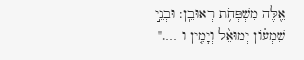אֵ֖לֶּה מִשְׁפְּחֹ֥ת רְאוּבֵֽן: וּבְנֵ֣י שִׁמְע֗וֹן יְמוּאֵ֨ל וְיָמִ֤ין ו …."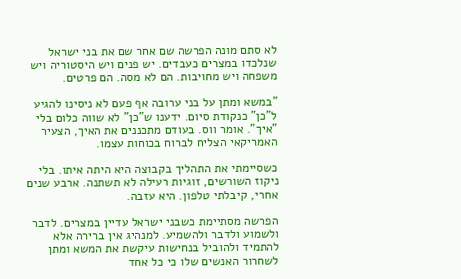לא סתם מונה הפרשה שם אחר שם את בני ישראל שנלכדו במצרים כעבדים. יש פנים ויש היסטוריה ויש משפחה ויש מחויבות. הם לא מסה. הם פרטים.

"במשא ומתן על בני ערובה אף פעם לא ניסינו להגיע ל"כן" כנקודת סיום. ידענו ש"כן" לא שווה כלום בלי "איך". אומר ווס. בעודם מתכננים את האיך, הצעיר האמריקאי הצליח לברוח בכוחות עצמו.

כשסיימתי את התהליך בקבוצה היא היתה איתו. בלי ניקוז השורשים, זוגיות רעילה לא תשתנה. ארבע שנים אחרי, קיבלתי טלפון. היא עזבה.

הפרשה מסתיימת כשבני ישראל עדיין במצרים. לדבר ולשמוע ולדבר ולהשמיע. למנהיג אין ברירה אלא להתמיד ולהוביל בנחישות עיקשת את המשא ומתן לשחרור האנשים שלו כי כל אחד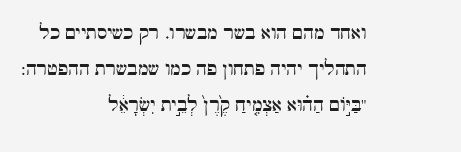ואחד מהם הוא בשר מבשרו. רק כשיסתיים כל התהליך יהיה פתחון פה כמו שמבשרת ההפטרה: "בַּיּ֣וֹם הַה֗וּא אַצְמִ֤יחַ קֶ֙רֶן֙ לְבֵ֣ית יִשְׂרָאֵ֔ל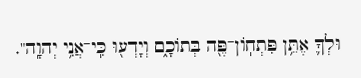וּלְךָ֛ אֶתֵּ֥ן פִּתְחֽוֹן־פֶּ֖ה בְּתוֹכָ֑ם וְיָדְע֖וּ כִּֽי־אֲנִ֥י יְהוָֽה".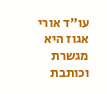עו"ד אורי אגוז היא מגשרת וכותבת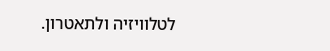לטלוויזיה ולתאטרון.